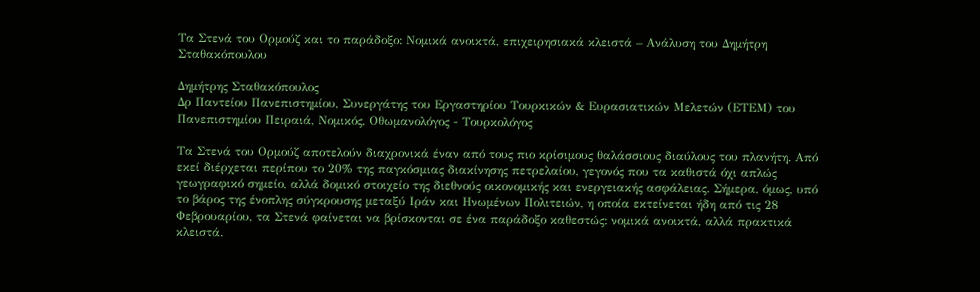Τα Στενά του Ορμούζ και το παράδοξο: Νομικά ανοικτά, επιχειρησιακά κλειστά – Ανάλυση του Δημήτρη Σταθακόπουλου

Δημήτρης Σταθακόπουλος
Δρ Παντείου Πανεπιστημίου, Συνεργάτης του Εργαστηρίου Τουρκικών & Ευρασιατικών Μελετών (ΕΤΕΜ) του Πανεπιστημίου Πειραιά, Νομικός, Οθωμανολόγος - Τουρκολόγος

Τα Στενά του Ορμούζ αποτελούν διαχρονικά έναν από τους πιο κρίσιμους θαλάσσιους διαύλους του πλανήτη. Από εκεί διέρχεται περίπου το 20% της παγκόσμιας διακίνησης πετρελαίου, γεγονός που τα καθιστά όχι απλώς γεωγραφικό σημείο, αλλά δομικό στοιχείο της διεθνούς οικονομικής και ενεργειακής ασφάλειας. Σήμερα, όμως, υπό το βάρος της ένοπλης σύγκρουσης μεταξύ Ιράν και Ηνωμένων Πολιτειών, η οποία εκτείνεται ήδη από τις 28 Φεβρουαρίου, τα Στενά φαίνεται να βρίσκονται σε ένα παράδοξο καθεστώς: νομικά ανοικτά, αλλά πρακτικά κλειστά.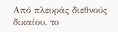Από πλευράς διεθνούς δικαίου, το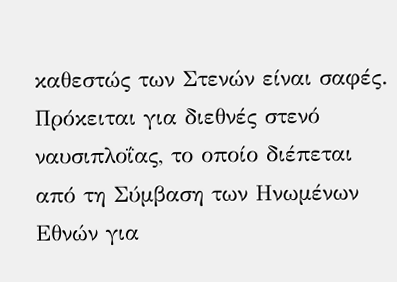καθεστώς των Στενών είναι σαφές. Πρόκειται για διεθνές στενό ναυσιπλοΐας, το οποίο διέπεται από τη Σύμβαση των Ηνωμένων Εθνών για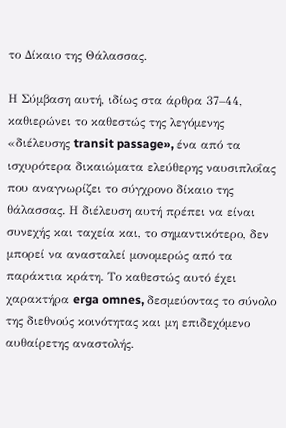το Δίκαιο της Θάλασσας.

Η Σύμβαση αυτή, ιδίως στα άρθρα 37–44, καθιερώνει το καθεστώς της λεγόμενης «διέλευσης transit passage», ένα από τα ισχυρότερα δικαιώματα ελεύθερης ναυσιπλοΐας που αναγνωρίζει το σύγχρονο δίκαιο της θάλασσας. Η διέλευση αυτή πρέπει να είναι συνεχής και ταχεία και, το σημαντικότερο, δεν μπορεί να ανασταλεί μονομερώς από τα παράκτια κράτη. Το καθεστώς αυτό έχει χαρακτήρα erga omnes, δεσμεύοντας το σύνολο της διεθνούς κοινότητας και μη επιδεχόμενο αυθαίρετης αναστολής.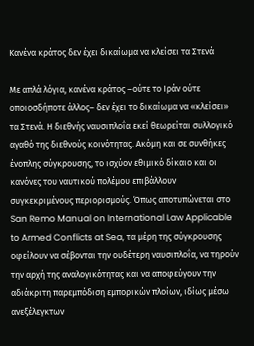Κανένα κράτος δεν έχει δικαίωμα να κλείσει τα Στενά

Με απλά λόγια, κανένα κράτος –ούτε το Ιράν ούτε οποιοσδήποτε άλλος– δεν έχει το δικαίωμα να «κλείσει» τα Στενά. Η διεθνής ναυσιπλοΐα εκεί θεωρείται συλλογικό αγαθό της διεθνούς κοινότητας. Ακόμη και σε συνθήκες ένοπλης σύγκρουσης, το ισχύον εθιμικό δίκαιο και οι κανόνες του ναυτικού πολέμου επιβάλλουν συγκεκριμένους περιορισμούς. Όπως αποτυπώνεται στο San Remo Manual on International Law Applicable to Armed Conflicts at Sea, τα μέρη της σύγκρουσης οφείλουν να σέβονται την ουδέτερη ναυσιπλοΐα, να τηρούν την αρχή της αναλογικότητας και να αποφεύγουν την αδιάκριτη παρεμπόδιση εμπορικών πλοίων, ιδίως μέσω ανεξέλεγκτων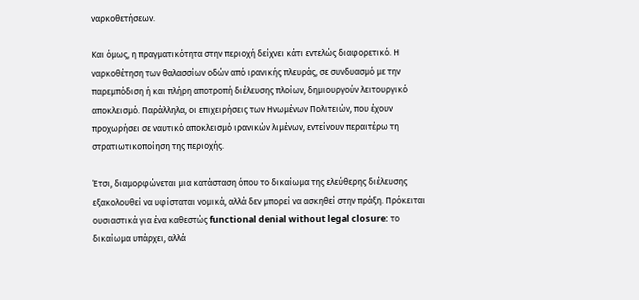ναρκοθετήσεων.

Και όμως, η πραγματικότητα στην περιοχή δείχνει κάτι εντελώς διαφορετικό. Η ναρκοθέτηση των θαλασσίων οδών από ιρανικής πλευράς, σε συνδυασμό με την παρεμπόδιση ή και πλήρη αποτροπή διέλευσης πλοίων, δημιουργούν λειτουργικό αποκλεισμό. Παράλληλα, οι επιχειρήσεις των Ηνωμένων Πολιτειών, που έχουν προχωρήσει σε ναυτικό αποκλεισμό ιρανικών λιμένων, εντείνουν περαιτέρω τη στρατιωτικοποίηση της περιοχής.

Έτσι, διαμορφώνεται μια κατάσταση όπου το δικαίωμα της ελεύθερης διέλευσης εξακολουθεί να υφίσταται νομικά, αλλά δεν μπορεί να ασκηθεί στην πράξη. Πρόκειται ουσιαστικά για ένα καθεστώς functional denial without legal closure: το δικαίωμα υπάρχει, αλλά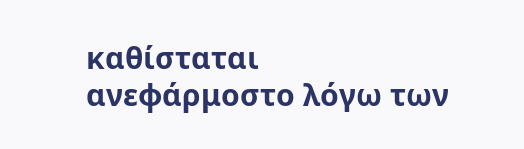καθίσταται ανεφάρμοστο λόγω των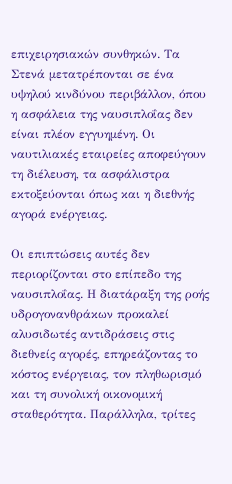επιχειρησιακών συνθηκών. Τα Στενά μετατρέπονται σε ένα υψηλού κινδύνου περιβάλλον, όπου η ασφάλεια της ναυσιπλοΐας δεν είναι πλέον εγγυημένη. Οι ναυτιλιακές εταιρείες αποφεύγουν τη διέλευση, τα ασφάλιστρα εκτοξεύονται όπως και η διεθνής αγορά ενέργειας.

Οι επιπτώσεις αυτές δεν περιορίζονται στο επίπεδο της ναυσιπλοΐας. Η διατάραξη της ροής υδρογονανθράκων προκαλεί αλυσιδωτές αντιδράσεις στις διεθνείς αγορές, επηρεάζοντας το κόστος ενέργειας, τον πληθωρισμό και τη συνολική οικονομική σταθερότητα. Παράλληλα, τρίτες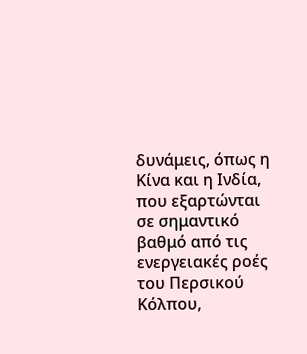δυνάμεις, όπως η Κίνα και η Ινδία, που εξαρτώνται σε σημαντικό βαθμό από τις ενεργειακές ροές του Περσικού Κόλπου,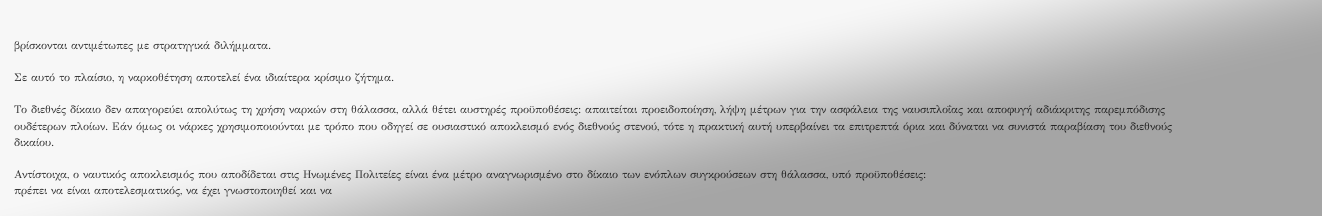βρίσκονται αντιμέτωπες με στρατηγικά διλήμματα.

Σε αυτό το πλαίσιο, η ναρκοθέτηση αποτελεί ένα ιδιαίτερα κρίσιμο ζήτημα.

Το διεθνές δίκαιο δεν απαγορεύει απολύτως τη χρήση ναρκών στη θάλασσα, αλλά θέτει αυστηρές προϋποθέσεις: απαιτείται προειδοποίηση, λήψη μέτρων για την ασφάλεια της ναυσιπλοΐας και αποφυγή αδιάκριτης παρεμπόδισης ουδέτερων πλοίων. Εάν όμως οι νάρκες χρησιμοποιούνται με τρόπο που οδηγεί σε ουσιαστικό αποκλεισμό ενός διεθνούς στενού, τότε η πρακτική αυτή υπερβαίνει τα επιτρεπτά όρια και δύναται να συνιστά παραβίαση του διεθνούς δικαίου.

Αντίστοιχα, ο ναυτικός αποκλεισμός που αποδίδεται στις Ηνωμένες Πολιτείες είναι ένα μέτρο αναγνωρισμένο στο δίκαιο των ενόπλων συγκρούσεων στη θάλασσα, υπό προϋποθέσεις:
πρέπει να είναι αποτελεσματικός, να έχει γνωστοποιηθεί και να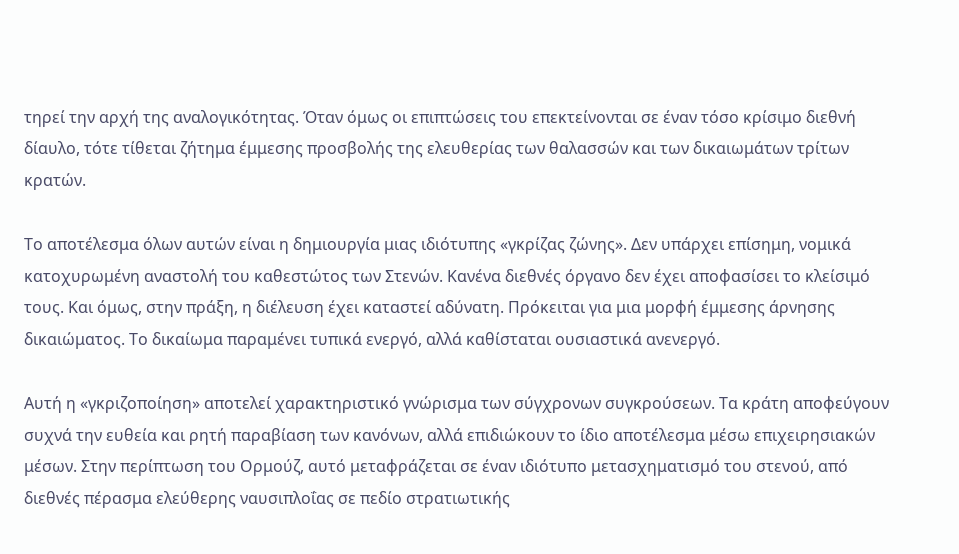τηρεί την αρχή της αναλογικότητας. Όταν όμως οι επιπτώσεις του επεκτείνονται σε έναν τόσο κρίσιμο διεθνή δίαυλο, τότε τίθεται ζήτημα έμμεσης προσβολής της ελευθερίας των θαλασσών και των δικαιωμάτων τρίτων κρατών.

Το αποτέλεσμα όλων αυτών είναι η δημιουργία μιας ιδιότυπης «γκρίζας ζώνης». Δεν υπάρχει επίσημη, νομικά κατοχυρωμένη αναστολή του καθεστώτος των Στενών. Κανένα διεθνές όργανο δεν έχει αποφασίσει το κλείσιμό τους. Και όμως, στην πράξη, η διέλευση έχει καταστεί αδύνατη. Πρόκειται για μια μορφή έμμεσης άρνησης δικαιώματος. Το δικαίωμα παραμένει τυπικά ενεργό, αλλά καθίσταται ουσιαστικά ανενεργό.

Αυτή η «γκριζοποίηση» αποτελεί χαρακτηριστικό γνώρισμα των σύγχρονων συγκρούσεων. Τα κράτη αποφεύγουν συχνά την ευθεία και ρητή παραβίαση των κανόνων, αλλά επιδιώκουν το ίδιο αποτέλεσμα μέσω επιχειρησιακών μέσων. Στην περίπτωση του Ορμούζ, αυτό μεταφράζεται σε έναν ιδιότυπο μετασχηματισμό του στενού, από διεθνές πέρασμα ελεύθερης ναυσιπλοΐας σε πεδίο στρατιωτικής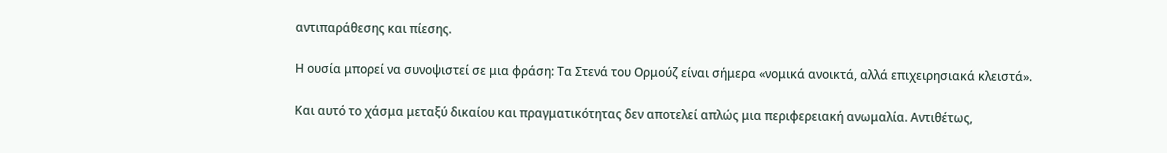αντιπαράθεσης και πίεσης.

Η ουσία μπορεί να συνοψιστεί σε μια φράση: Τα Στενά του Ορμούζ είναι σήμερα «νομικά ανοικτά, αλλά επιχειρησιακά κλειστά».

Και αυτό το χάσμα μεταξύ δικαίου και πραγματικότητας δεν αποτελεί απλώς μια περιφερειακή ανωμαλία. Αντιθέτως,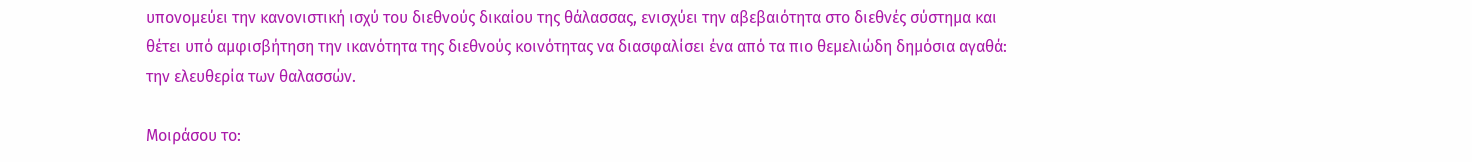υπονομεύει την κανονιστική ισχύ του διεθνούς δικαίου της θάλασσας, ενισχύει την αβεβαιότητα στο διεθνές σύστημα και θέτει υπό αμφισβήτηση την ικανότητα της διεθνούς κοινότητας να διασφαλίσει ένα από τα πιο θεμελιώδη δημόσια αγαθά: την ελευθερία των θαλασσών.

Μοιράσου το: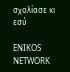σχολίασε κι εσύ

ENIKOS NETWORK